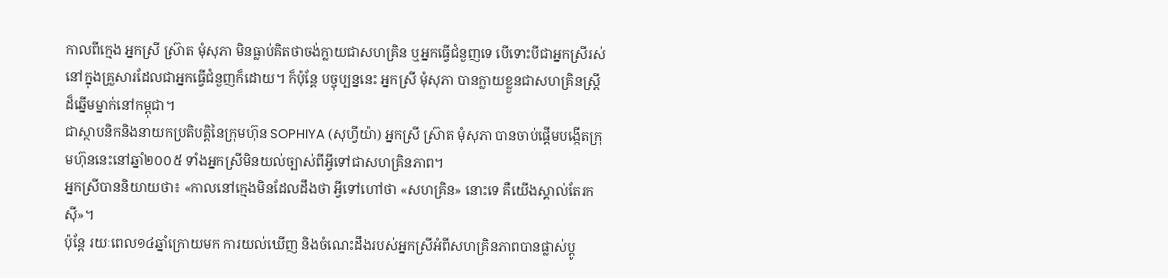កាលពីក្មេង អ្នកស្រី ស៊្រាត មុំសុភា មិនធ្លាប់គិតថាចង់ក្លាយជាសហគ្រិន ឬអ្នកធ្វើជំនួញទេ បើទោះបីជាអ្នកស្រីរស់នៅក្នុងគ្រួសារដែលជាអ្នកធ្វើជំនួញក៏ដោយ។ ក៏ប៉ុន្តែ បច្ចុប្បន្ននេះ អ្នកស្រី មុំសុភា បានក្លាយខ្លួនជាសហគ្រិនស្ត្រីដ៏ឆ្នើមម្នាក់នៅកម្ពុជា។
ជាស្ថាបនិកនិងនាយកប្រតិបត្តិនៃក្រុមហ៊ុន SOPHIYA (សុហ្វីយ៉ា) អ្នកស្រី ស៊្រាត មុំសុភា បានចាប់ផ្តើមបង្កើតក្រុមហ៊ុននេះនៅឆ្នាំ២០០៥ ទាំងអ្នកស្រីមិនយល់ច្បាស់ពីអ្វីទៅជាសហគ្រិនភាព។
អ្នកស្រីបាននិយាយថា៖ «កាលនៅក្មេងមិនដែលដឹងថា អ្វីទៅហៅថា «សហគ្រិន» នោះទេ គឺយើងស្គាល់តែរកស៊ី»។
ប៉ុន្តែ រយៈពេល១៤ឆ្នាំក្រោយមក ការយល់ឃើញ និងចំណេះដឹងរបស់អ្នកស្រីអំពីសហគ្រិនភាពបានផ្លាស់ប្តូ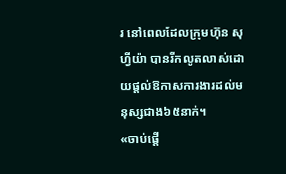រ នៅពេលដែលក្រុមហ៊ុន សុហ្វីយ៉ា បានរីកលូតលាស់ដោយផ្តល់ឱកាសការងារដល់មនុស្សជាង៦៥នាក់។
«ចាប់ផ្តើ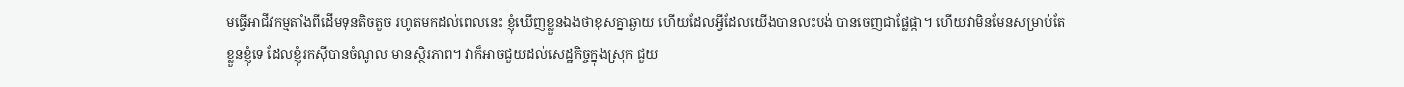មធ្វើអាជីវកម្មតាំងពីដើមទុនតិចតួច រហូតមកដល់ពេលនេះ ខ្ញុំឃើញខ្លួនឯងថាខុសគ្នាឆ្ងាយ ហើយដែលអ្វីដែលយើងបានលះបង់ បានចេញជាផ្លែផ្កា។ ហើយវាមិនមែនសម្រាប់តែខ្លួនខ្ញុំទេ ដែលខ្ញុំរកស៊ីបានចំណូល មានស្ថិរភាព។ វាក៏អាចជួយដល់សេដ្ឋកិច្ចក្នុងស្រុក ជួយ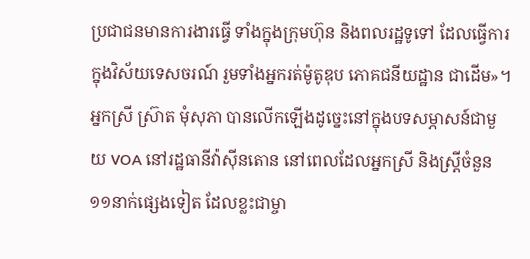ប្រជាជនមានការងារធ្វើ ទាំងក្នុងក្រុមហ៊ុន និងពលរដ្ឋទូទៅ ដែលធ្វើការក្នុងវិស័យទេសចរណ៍ រួមទាំងអ្នករត់ម៉ូតូឌុប ភោគជនីយដ្ឋាន ជាដើម»។
អ្នកស្រី ស៊្រាត មុំសុភា បានលើកឡើងដូច្នេះនៅក្នុងបទសម្ភាសន៍ជាមួយ VOA នៅរដ្ឋធានីវ៉ាស៊ីនតោន នៅពេលដែលអ្នកស្រី និងស្ត្រីចំនួន១១នាក់ផ្សេងទៀត ដែលខ្លះជាម្ចា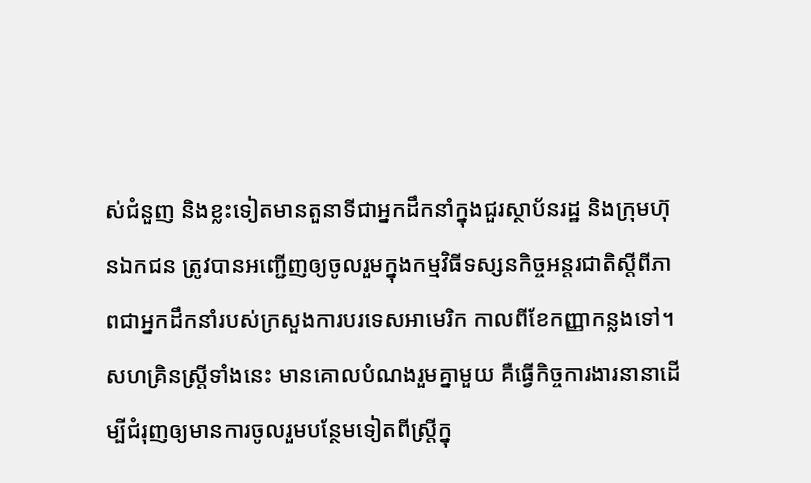ស់ជំនួញ និងខ្លះទៀតមានតួនាទីជាអ្នកដឹកនាំក្នុងជួរស្ថាប័នរដ្ឋ និងក្រុមហ៊ុនឯកជន ត្រូវបានអញ្ជើញឲ្យចូលរួមក្នុងកម្មវិធីទស្សនកិច្ចអន្តរជាតិស្តីពីភាពជាអ្នកដឹកនាំរបស់ក្រសួងការបរទេសអាមេរិក កាលពីខែកញ្ញាកន្លងទៅ។
សហគ្រិនស្ត្រីទាំងនេះ មានគោលបំណងរួមគ្នាមួយ គឺធ្វើកិច្ចការងារនានាដើម្បីជំរុញឲ្យមានការចូលរួមបន្ថែមទៀតពីស្ត្រីក្នុ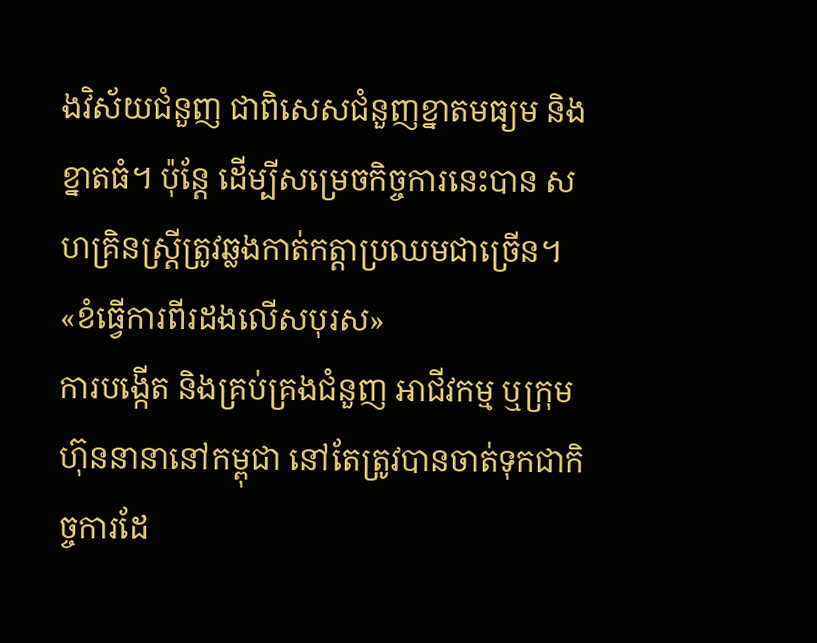ងវិស័យជំនួញ ជាពិសេសជំនួញខ្នាតមធ្យម និងខ្នាតធំ។ ប៉ុន្តែ ដើម្បីសម្រេចកិច្ចការនេះបាន សហគ្រិនស្ត្រីត្រូវឆ្លងកាត់កត្តាប្រឈមជាច្រើន។
«ខំធ្វើការពីរដងលើសបុរស»
ការបង្កើត និងគ្រប់គ្រងជំនួញ អាជីវកម្ម ឬក្រុមហ៊ុននានានៅកម្ពុជា នៅតែត្រូវបានចាត់ទុកជាកិច្ចការដែ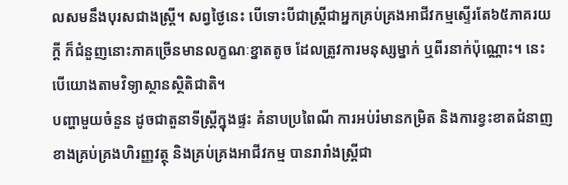លសមនឹងបុរសជាងស្ត្រី។ សព្វថ្ងៃនេះ បើទោះបីជាស្ត្រីជាអ្នកគ្រប់គ្រងអាជីវកម្មស្ទើរតែ៦៥ភាគរយក្តី ក៏ជំនួញនោះភាគច្រើនមានលក្ខណៈខ្នាតតូច ដែលត្រូវការមនុស្សម្នាក់ ឬពីរនាក់ប៉ុណ្ណោះ។ នេះបើយោងតាមវិទ្យាស្ថានស្ថិតិជាតិ។
បញ្ហាមួយចំនួន ដូចជាតួនាទីស្ត្រីក្នុងផ្ទះ គំនាបប្រពៃណី ការអប់រំមានកម្រិត និងការខ្វះខាតជំនាញខាងគ្រប់គ្រងហិរញ្ញវត្ថុ និងគ្រប់គ្រងអាជីវកម្ម បានរារាំងស្ត្រីជា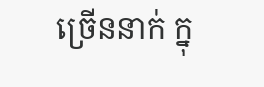ច្រើននាក់ ក្នុ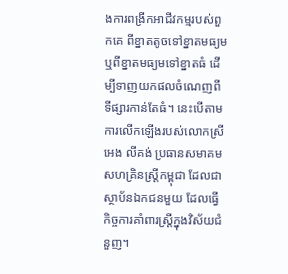ងការពង្រីកអាជីវកម្មរបស់ពួកគេ ពីខ្នាតតូចទៅខ្នាតមធ្យម ឬពីខ្នាតមធ្យមទៅខ្នាតធំ ដើម្បីទាញយកផលចំណេញពីទីផ្សារកាន់តែធំ។ នេះបើតាមការលើកឡើងរបស់លោកស្រី អេង លីគង់ ប្រធានសមាគមសហគ្រិនស្ត្រីកម្ពុជា ដែលជាស្ថាប័នឯកជនមួយ ដែលធ្វើកិច្ចការគាំពារស្ត្រីក្នុងវិស័យជំនួញ។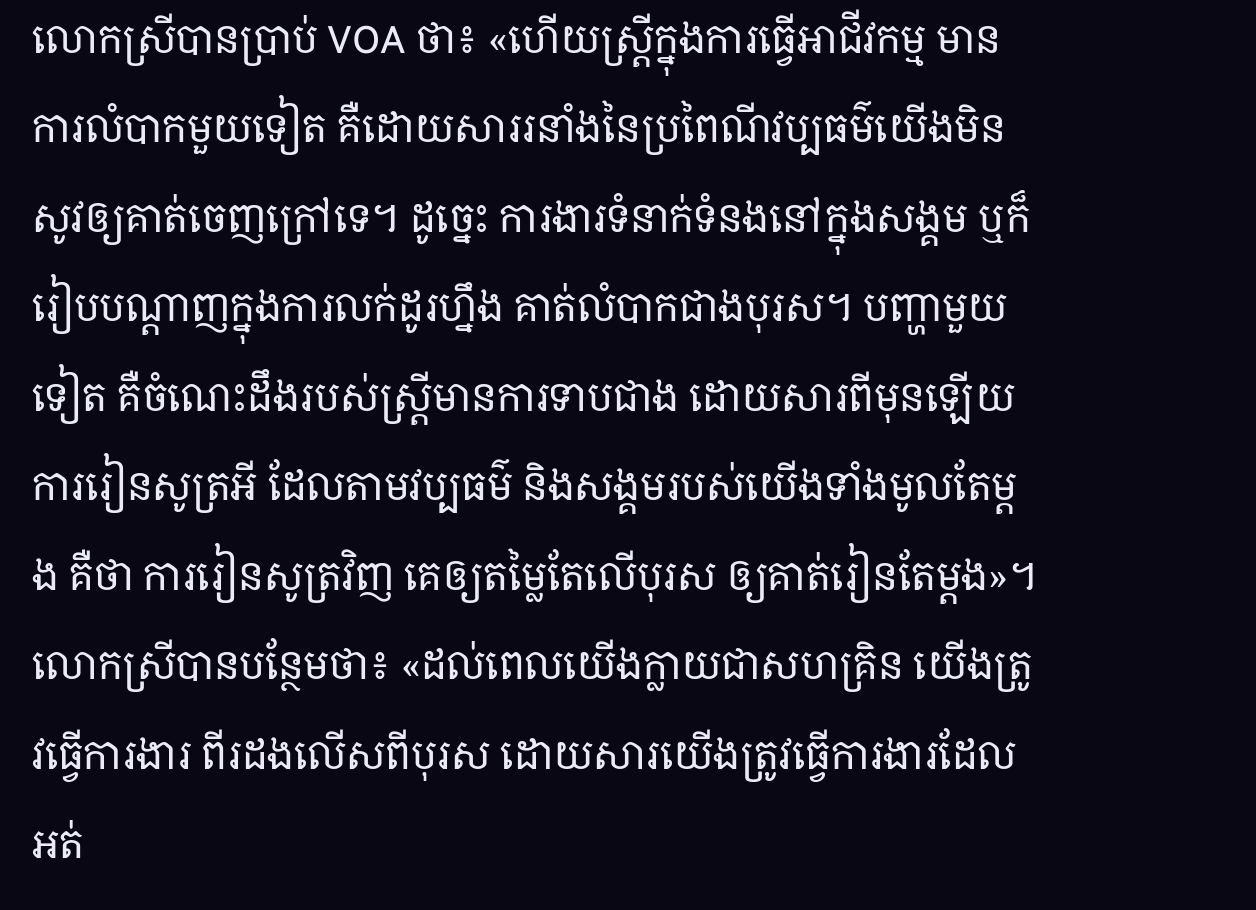លោកស្រីបានប្រាប់ VOA ថា៖ «ហើយស្ត្រីក្នុងការធ្វើអាជីវកម្ម មានការលំបាកមួយទៀត គឺដោយសាររនាំងនៃប្រពៃណីវប្បធម៌យើងមិនសូវឲ្យគាត់ចេញក្រៅទេ។ ដូច្នេះ ការងារទំនាក់ទំនងនៅក្នុងសង្គម ឬក៏រៀបបណ្តាញក្នុងការលក់ដូរហ្នឹង គាត់លំបាកជាងបុរស។ បញ្ហាមួយទៀត គឺចំណេះដឹងរបស់ស្ត្រីមានការទាបជាង ដោយសារពីមុនឡើយ ការរៀនសូត្រអី ដែលតាមវប្បធម៌ និងសង្គមរបស់យើងទាំងមូលតែម្តង គឺថា ការរៀនសូត្រវិញ គេឲ្យតម្លៃតែលើបុរស ឲ្យគាត់រៀនតែម្តង»។
លោកស្រីបានបន្ថែមថា៖ «ដល់ពេលយើងក្លាយជាសហគ្រិន យើងត្រូវធ្វើការងារ ពីរដងលើសពីបុរស ដោយសារយើងត្រូវធ្វើការងារដែលអត់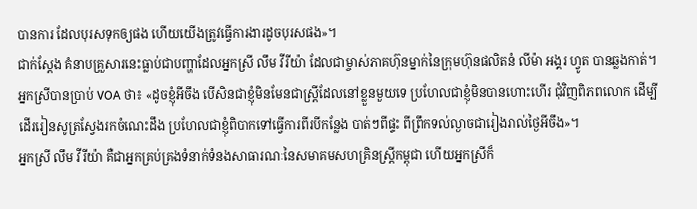បានការ ដែលបុរសទុកឲ្យផង ហើយយើងត្រូវធ្វើការងារដូចបុរសផង»។
ជាក់ស្តែង គំនាបគ្រួសារនេះធ្លាប់ជាបញ្ហាដែលអ្នកស្រី លឹម វីរីយ៉ា ដែលជាម្ចាស់ភាគហ៊ុនម្នាក់នៃក្រុមហ៊ុនផលិតនំ លីម៉ា អង្គរ ហ្វូត បានឆ្លងកាត់។
អ្នកស្រីបានប្រាប់ VOA ថា៖ «ដូចខ្ញុំអីចឹង បើសិនជាខ្ញុំមិនមែនជាស្ត្រីដែលនៅខ្លួនមួយទេ ប្រហែលជាខ្ញុំមិនបានហោះហើរ ជុំវិញពិភពលោក ដើម្បីដើររៀនសូត្រស្វែងរកចំណេះដឹង ប្រហែលជាខ្ញុំពិបាកទៅធ្វើការពីរបីកន្លែង បាត់ៗពីផ្ទះ ពីព្រឹកទល់ល្ងាចជារៀងរាល់ថ្ងៃអីចឹង»។
អ្នកស្រី លឹម វីរីយ៉ា គឺជាអ្នកគ្រប់គ្រងទំនាក់ទំនងសាធារណៈនៃសមាគមសហគ្រិនស្ត្រីកម្ពុជា ហើយអ្នកស្រីក៏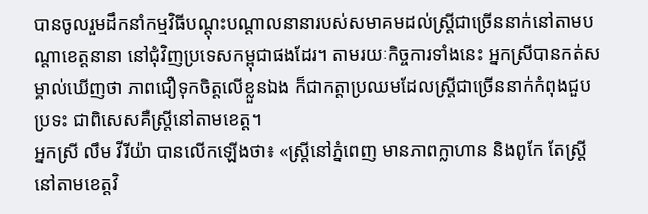បានចូលរួមដឹកនាំកម្មវិធីបណ្តុះបណ្តាលនានារបស់សមាគមដល់ស្ត្រីជាច្រើននាក់នៅតាមបណ្តាខេត្តនានា នៅជុំវិញប្រទេសកម្ពុជាផងដែរ។ តាមរយៈកិច្ចការទាំងនេះ អ្នកស្រីបានកត់សម្គាល់ឃើញថា ភាពជឿទុកចិត្តលើខ្លួនឯង ក៏ជាកត្តាប្រឈមដែលស្ត្រីជាច្រើននាក់កំពុងជួបប្រទះ ជាពិសេសគឺស្ត្រីនៅតាមខេត្ត។
អ្នកស្រី លឹម វីរីយ៉ា បានលើកឡើងថា៖ «ស្ត្រីនៅភ្នំពេញ មានភាពក្លាហាន និងពូកែ តែស្ត្រីនៅតាមខេត្តវិ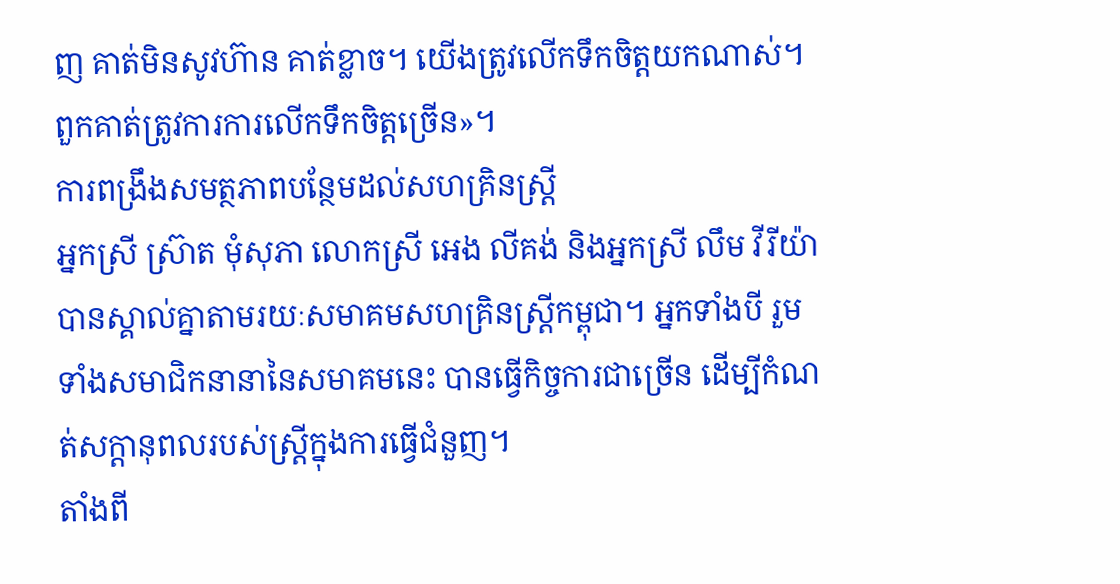ញ គាត់មិនសូវហ៊ាន គាត់ខ្លាច។ យើងត្រូវលើកទឹកចិត្តយកណាស់។ ពួកគាត់ត្រូវការការលើកទឹកចិត្តច្រើន»។
ការពង្រឹងសមត្ថភាពបន្ថែមដល់សហគ្រិនស្ត្រី
អ្នកស្រី ស៊្រាត មុំសុភា លោកស្រី អេង លីគង់ និងអ្នកស្រី លឹម វីរីយ៉ា បានស្គាល់គ្នាតាមរយៈសមាគមសហគ្រិនស្ត្រីកម្ពុជា។ អ្នកទាំងបី រួមទាំងសមាជិកនានានៃសមាគមនេះ បានធ្វើកិច្ចការជាច្រើន ដើម្បីកំណត់សក្តានុពលរបស់ស្ត្រីក្នុងការធ្វើជំនួញ។
តាំងពី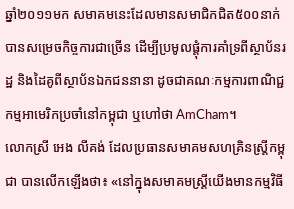ឆ្នាំ២០១១មក សមាគមនេះដែលមានសមាជិកជិត៥០០នាក់ បានសម្រេចកិច្ចការជាច្រើន ដើម្បីប្រមូលផ្តុំការគាំទ្រពីស្ថាប័នរដ្ឋ និងដៃគូពីស្ថាប័នឯកជននានា ដូចជាគណៈកម្មការពាណិជ្ជកម្មអាមេរិកប្រចាំនៅកម្ពុជា ឬហៅថា AmCham។
លោកស្រី អេង លីគង់ ដែលប្រធានសមាគមសហគ្រិនស្ត្រីកម្ពុជា បានលើកឡើងថា៖ «នៅក្នុងសមាគមស្ត្រីយើងមានកម្មវិធី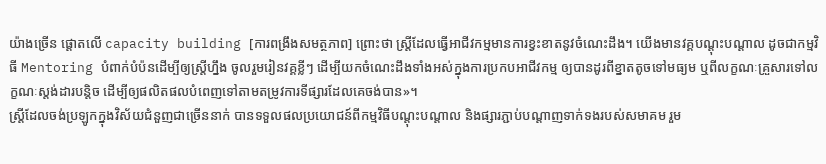យ៉ាងច្រើន ផ្តោតលើ capacity building [ការពង្រឹងសមត្ថភាព] ព្រោះថា ស្ត្រីដែលធ្វើអាជីវកម្មមានការខ្វះខាតនូវចំណេះដឹង។ យើងមានវគ្គបណ្តុះបណ្តាល ដូចជាកម្មវិធី Mentoring បំពាក់បំប៉នដើម្បីឲ្យស្ត្រីហ្នឹង ចូលរួមរៀនវគ្គខ្លីៗ ដើម្បីយកចំណេះដឹងទាំងអស់ក្នុងការប្រកបអាជីវកម្ម ឲ្យបានដូរពីខ្នាតតូចទៅមធ្យម ឬពីលក្ខណៈគ្រួសារទៅលក្ខណៈស្តង់ដារបន្តិច ដើម្បីឲ្យផលិតផលបំពេញទៅតាមតម្រូវការទីផ្សារដែលគេចង់បាន»។
ស្ត្រីដែលចង់ប្រឡូកក្នុងវិស័យជំនួញជាច្រើននាក់ បានទទួលផលប្រយោជន៍ពីកម្មវិធីបណ្តុះបណ្តាល និងផ្សារភ្ជាប់បណ្តាញទាក់ទងរបស់សមាគម រួម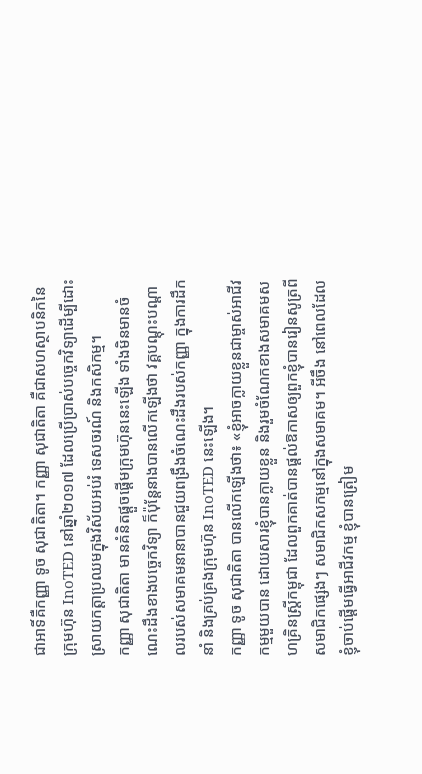ជាអាទិ៍គឺកញ្ញា ទូច សុជាតិតា។ កញ្ញា សុជាតិតា គឺជាសហស្ថាបនិកនៃក្រុមហ៊ុន InoTED នៅឆ្នាំ២០១៧ ដែលប្រើប្រាស់បច្ចេកវិទ្យាដើម្បីដោះស្រាយកត្តាប្រឈមក្នុងវិស័យអប់រំ ទេសចរណ៍ និងកសិកម្ម។
កញ្ញា សុជាតិតា មានគំនិតផ្តួចផ្តើមក្រុមហ៊ុននេះឡើង ទាំងមិនមានចំណេះដឹងខាងបច្ចេកវិទ្យា ក៏ប៉ុន្តែនាងបានលើកឡើងថា វគ្គបណ្តុះបណ្តាលរបស់សមាគមនានាបានជួយពង្រឹងចំណេះដឹងរបស់កញ្ញា ក្នុងការដឹកនាំ និងគ្រប់គ្រងក្រុមហ៊ុន InoTED នេះឡើង។
កញ្ញា ទូច សុជាតិតា បានលើកឡើងថា៖ «ខ្ញុំអាចក្លាយខ្លួនជាម្ចាស់អាជីវកម្មមួយបាន ដោយសារខ្ញុំបានក្លាយខ្លួន និងរួមចំណែកខាងសមាគមសហគ្រិនស្ត្រីកម្ពុជា ដែលពួកគាត់បានផ្តល់ឱកាសឲ្យពួកខ្ញុំបានរៀនសូត្រពីសមាជិកផ្សេងៗ សមាជិកសកម្មនៅក្នុងសមាគម។ អីចឹង នៅពេលដែលខ្ញុំចាប់ផ្តើមធ្វើអាជីវកម្ម ខ្ញុំបានត្រៀម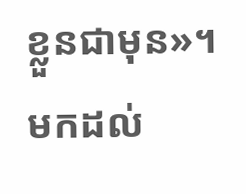ខ្លួនជាមុន»។
មកដល់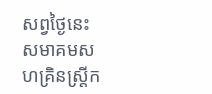សព្វថ្ងៃនេះ សមាគមសហគ្រិនស្ត្រីក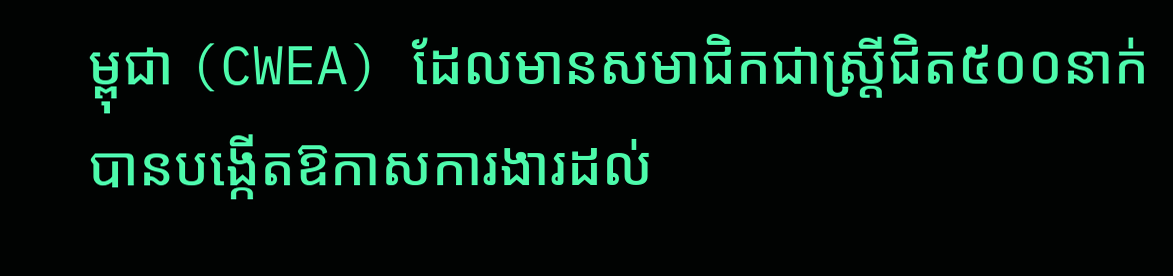ម្ពុជា (CWEA) ដែលមានសមាជិកជាស្ត្រីជិត៥០០នាក់ បានបង្កើតឱកាសការងារដល់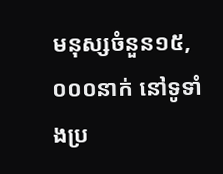មនុស្សចំនួន១៥,០០០នាក់ នៅទូទាំងប្រ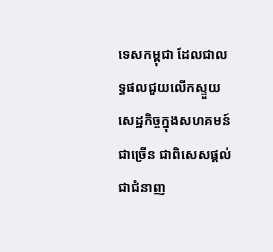ទេសកម្ពុជា ដែលជាលទ្ធផលជួយលើកស្ទួយសេដ្ឋកិច្ចក្នុងសហគមន៍ជាច្រើន ជាពិសេសផ្តល់ជាជំនាញ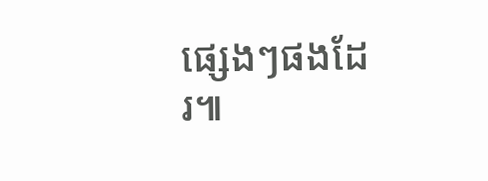ផ្សេងៗផងដែរ៕